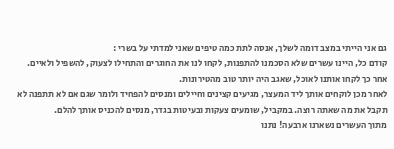גם אני הייתי במצב דומה לשלך, אנסה לתת כמה טיפים שאני למדתי על בשרי :
קודם כל, היינו עשרים שלא הסכמנו להתפנות, לקחו לנו את החוגרים והתחילו לצעוק, להשפיל ולאיים. אחר כך לקחו אותנו לאוכל, שאגב היה יותר טוב מהטירונות.
לאחר מכן לוקחים אותך ליד המעצר, מגיעים קצינים וחיילים ומנסים להפחיד ולומר שגם אם לא תתפנה לא תקבל את מה שאתה רוצה. במקביל, שומעים צעקות ובעיטות בגדר, מנסים להכניס אותך להלם.
מתוך העשרים נשארנו ארבעה! נתנו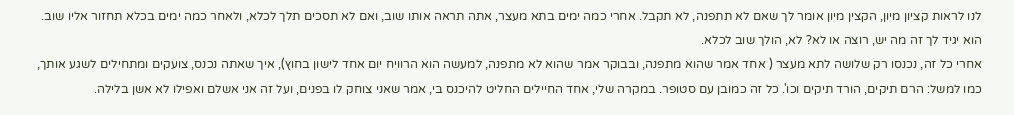לנו לראות קציון מיון, הקצין מיון אומר לך שאם לא תתפנה, לא תקבל. אחרי כמה ימים בתא מעצר, אתה תראה אותו שוב, ואם לא תסכים תלך לכלא, ולאחר כמה ימים בכלא תחזור אליו שוב. הוא יגיד לך זה מה יש, רוצה או לא? לא, הולך שוב לכלא.
אחרי כל זה, נכנסו רק שלושה לתא מעצר ( אחד אמר שהוא מתפנה, ובבוקר אמר שהוא לא מתפנה, למעשה הוא הרוויח יום אחד לישון בחוץ), איך שאתה נכנס, צועקים ומתחילים לשגע אותך, כמו למשל: הרם תיקים, הורד תיקים וכו'. כל זה כמובן עם סטופר. במקרה שלי, אחד החיילים החליט להיכנס בי, אמר שאני צוחק לו בפנים, ועל זה אני אשלם ואפילו לא אשן בלילה.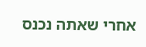אחרי שאתה נכנס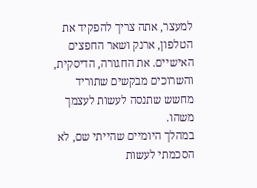למעצר, אתה צריך להפקיד את הטלפון, ארנק ושאר החפצים האישיים. את החגורה, הדיסקית, והשרוכים מבקשים שתוריד מחשש שתנסה לעשות לעצמך משהו.
במהלך היומיים שהייתי שם, לא הסכמתי לעשות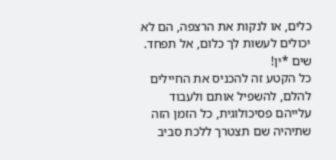כלים, או לנקות את הרצפה, הם לא יכולים לעשות לך כלום, אל תפחד. שים *ין!
כל הקטע זה להכניס את החיילים להלם, להשפיל אותם ולעבוד עלייהם פסיכולוגית, כל הזמן הזה שתיהיה שם תצטרך ללכת סביב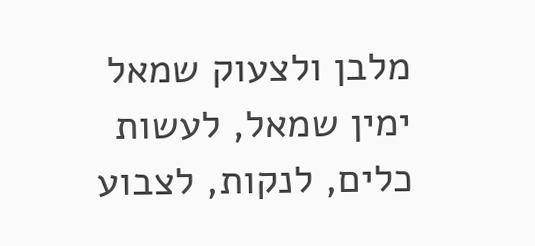מלבן ולצעוק שמאל ימין שמאל, לעשות כלים, לנקות, לצבוע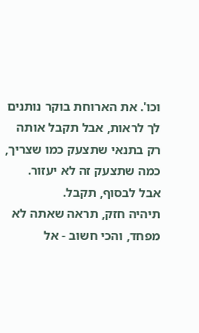וכו'. את הארוחת בוקר נותנים לך לראות, אבל תקבל אותה רק בתנאי שתצעק כמו שצריך, כמה שתצעק זה לא יעזור. אבל לבסוף, תקבל.
תיהיה חזק, תראה שאתה לא מפחד, והכי חשוב - אל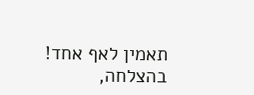תאמין לאף אחד!
בהצלחה,